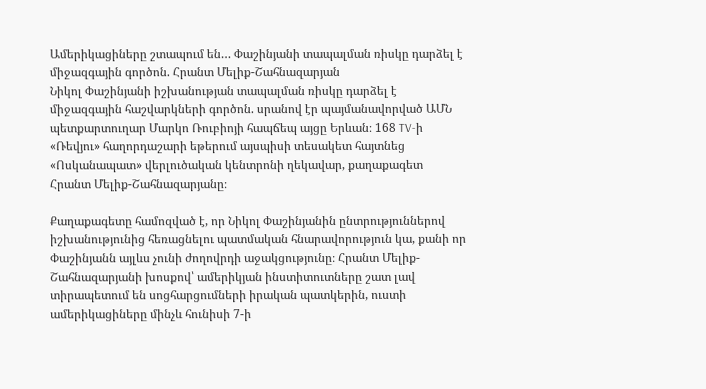Ամերիկացիները շտապում են… Փաշինյանի տապալման ռիսկը դարձել է միջազգային գործոն. Հրանտ Մելիք-Շահնազարյան
Նիկոլ Փաշինյանի իշխանության տապալման ռիսկը դարձել է միջազգային հաշվարկների գործոն. սրանով էր պայմանավորված ԱՄՆ պետքարտուղար Մարկո Ռուբիոյի հապճեպ այցը Երևան։ 168 TV-ի «Ռեվյու» հաղորդաշարի եթերում այսպիսի տեսակետ հայտնեց «Ոսկանապատ» վերլուծական կենտրոնի ղեկավար, քաղաքագետ Հրանտ Մելիք-Շահնազարյանը։

Քաղաքագետը համոզված է, որ Նիկոլ Փաշինյանին ընտրություններով իշխանությունից հեռացնելու պատմական հնարավորություն կա, քանի որ Փաշինյանն այլևս չունի ժողովրդի աջակցությունը։ Հրանտ Մելիք-Շահնազարյանի խոսքով՝ ամերիկյան ինստիտուտները շատ լավ տիրապետում են սոցհարցումների իրական պատկերին, ուստի ամերիկացիները մինչև հունիսի 7-ի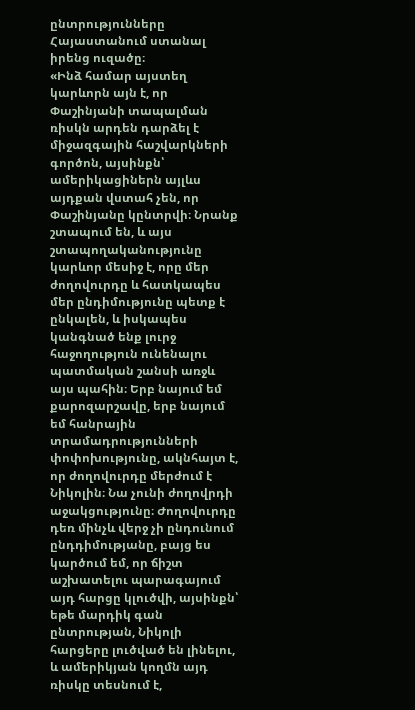ընտրությունները Հայաստանում ստանալ իրենց ուզածը։
«Ինձ համար այստեղ կարևորն այն է, որ Փաշինյանի տապալման ռիսկն արդեն դարձել է միջազգային հաշվարկների գործոն, այսինքն՝ ամերիկացիներն այլևս այդքան վստահ չեն, որ Փաշինյանը կընտրվի։ Նրանք շտապում են, և այս շտապողականությունը կարևոր մեսիջ է, որը մեր ժողովուրդը և հատկապես մեր ընդիմությունը պետք է ընկալեն, և իսկապես կանգնած ենք լուրջ հաջողություն ունենալու պատմական շանսի առջև այս պահին։ Երբ նայում եմ քարոզարշավը, երբ նայում եմ հանրային տրամադրությունների փոփոխությունը, ակնհայտ է, որ ժողովուրդը մերժում է Նիկոլին։ Նա չունի ժողովրդի աջակցությունը։ Ժողովուրդը դեռ մինչև վերջ չի ընդունում ընդդիմությանը, բայց ես կարծում եմ, որ ճիշտ աշխատելու պարագայում այդ հարցը կլուծվի, այսինքն՝ եթե մարդիկ գան ընտրության, Նիկոլի հարցերը լուծված են լինելու, և ամերիկյան կողմն այդ ռիսկը տեսնում է,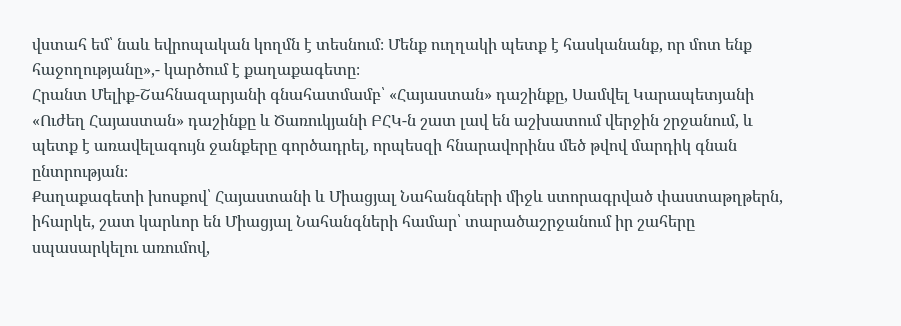վստահ եմ՝ նաև եվրոպական կողմն է տեսնում։ Մենք ուղղակի պետք է հասկանանք, որ մոտ ենք հաջողությանը»,- կարծում է քաղաքագետը։
Հրանտ Մելիք-Շահնազարյանի գնահատմամբ՝ «Հայաստան» դաշինքը, Սամվել Կարապետյանի «Ուժեղ Հայաստան» դաշինքը և Ծառուկյանի ԲՀԿ-ն շատ լավ են աշխատում վերջին շրջանում, և պետք է առավելագույն ջանքերը գործադրել, որպեսզի հնարավորինս մեծ թվով մարդիկ գնան ընտրության։
Քաղաքագետի խոսքով՝ Հայաստանի և Միացյալ Նահանգների միջև ստորագրված փաստաթղթերն, իհարկե, շատ կարևոր են Միացյալ Նահանգների համար՝ տարածաշրջանում իր շահերը սպասարկելու առումով,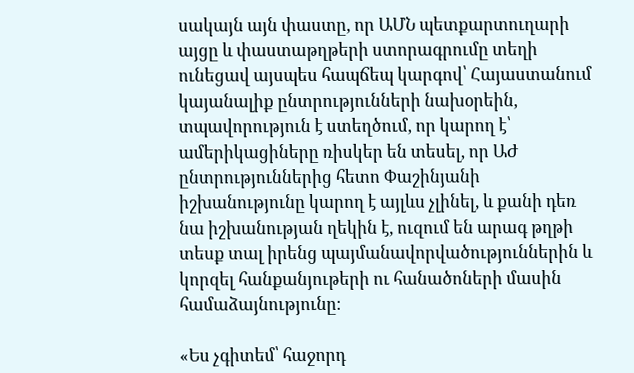սակայն այն փաստը, որ ԱՄՆ պետքարտուղարի այցը և փաստաթղթերի ստորագրումը տեղի ունեցավ այսպես հապճեպ կարգով՝ Հայաստանում կայանալիք ընտրությունների նախօրեին, տպավորություն է ստեղծում, որ կարող է՝ ամերիկացիները ռիսկեր են տեսել, որ ԱԺ ընտրություններից հետո Փաշինյանի իշխանությունը կարող է այլևս չլինել, և քանի դեռ նա իշխանության ղեկին է, ուզում են արագ թղթի տեսք տալ իրենց պայմանավորվածություններին և կորզել հանքանյութերի ու հանածոների մասին համաձայնությունը։

«Ես չգիտեմ՝ հաջորդ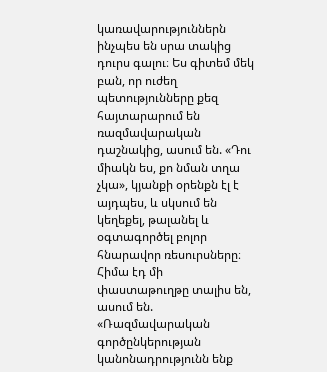կառավարություններն ինչպես են սրա տակից դուրս գալու։ Ես գիտեմ մեկ բան, որ ուժեղ պետությունները քեզ հայտարարում են ռազմավարական դաշնակից, ասում են. «Դու միակն ես, քո նման տղա չկա», կյանքի օրենքն էլ է այդպես, և սկսում են կեղեքել, թալանել և օգտագործել բոլոր հնարավոր ռեսուրսները։ Հիմա էդ մի փաստաթուղթը տալիս են, ասում են.
«Ռազմավարական գործընկերության կանոնադրությունն ենք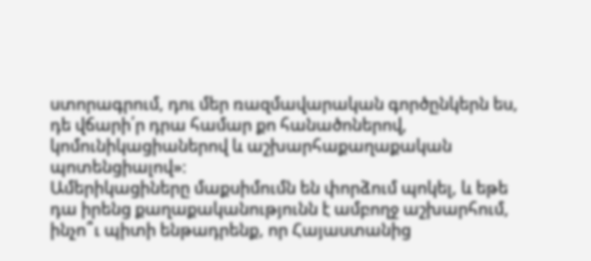ստորագրում, դու մեր ռազմավարական գործընկերն ես, դե վճարի՛ր դրա համար քո հանածոներով, կոմունիկացիաներով և աշխարհաքաղաքական պոտենցիալով»։
Ամերիկացիները մաքսիմումն են փորձում պոկել, և եթե դա իրենց քաղաքականությունն է ամբողջ աշխարհում, ինչո՞ւ պիտի ենթադրենք, որ Հայաստանից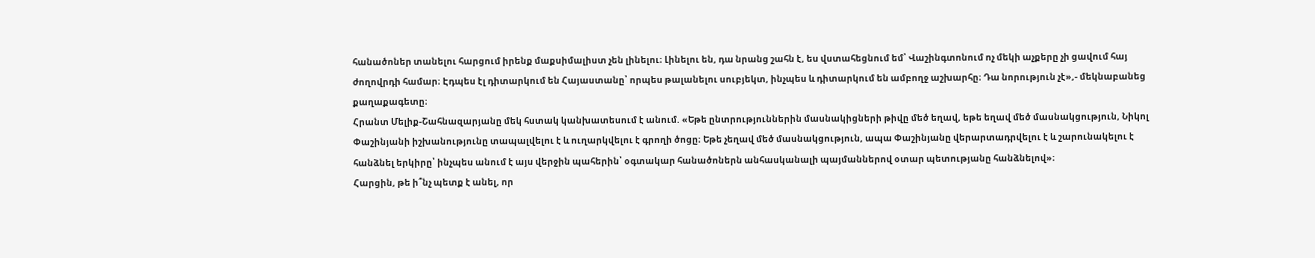հանածոներ տանելու հարցում իրենք մաքսիմալիստ չեն լինելու։ Լինելու են, դա նրանց շահն է, ես վստահեցնում եմ՝ Վաշինգտոնում ոչ մեկի աչքերը չի ցավում հայ ժողովրդի համար։ Էդպես էլ դիտարկում են Հայաստանը՝ որպես թալանելու սուբյեկտ, ինչպես և դիտարկում են ամբողջ աշխարհը։ Դա նորություն չէ»,- մեկնաբանեց քաղաքագետը։
Հրանտ Մելիք-Շահնազարյանը մեկ հստակ կանխատեսում է անում. «Եթե ընտրություններին մասնակիցների թիվը մեծ եղավ, եթե եղավ մեծ մասնակցություն, Նիկոլ Փաշինյանի իշխանությունը տապալվելու է և ուղարկվելու է գրողի ծոցը։ Եթե չեղավ մեծ մասնակցություն, ապա Փաշինյանը վերարտադրվելու է և շարունակելու է հանձնել երկիրը՝ ինչպես անում է այս վերջին պահերին՝ օգտակար հանածոներն անհասկանալի պայմաններով օտար պետությանը հանձնելով»։
Հարցին, թե ի՞նչ պետք է անել, որ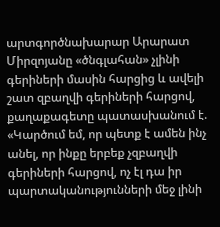արտգործնախարար Արարատ Միրզոյանը «ծնգլահան» չլինի գերիների մասին հարցից և ավելի շատ զբաղվի գերիների հարցով, քաղաքագետը պատասխանում է.
«Կարծում եմ, որ պետք է ամեն ինչ անել, որ ինքը երբեք չզբաղվի գերիների հարցով, ոչ էլ դա իր պարտականությունների մեջ լինի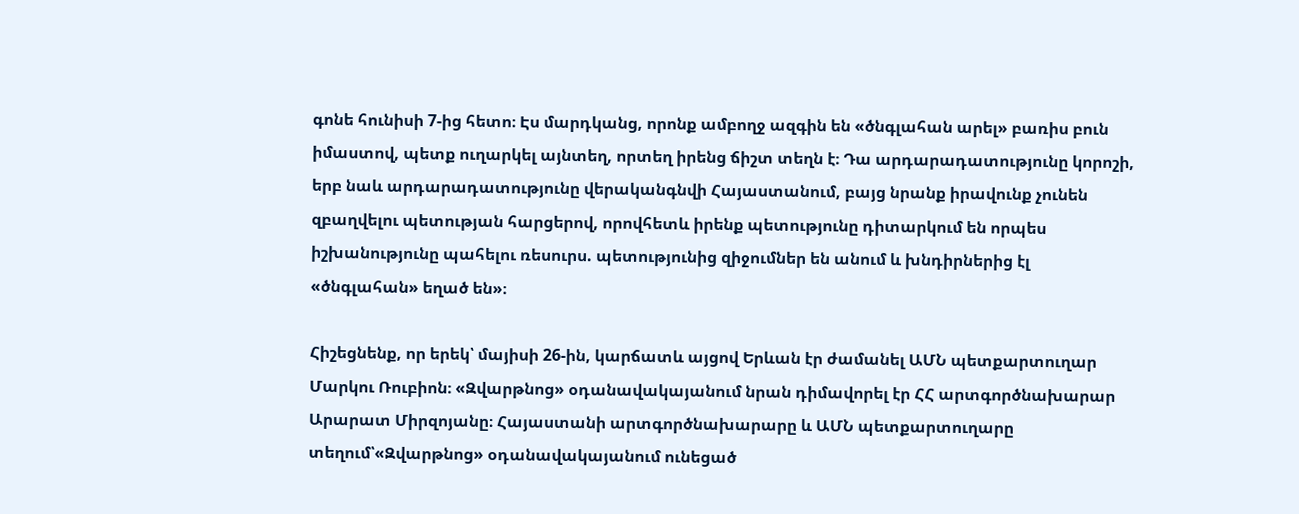գոնե հունիսի 7-ից հետո։ Էս մարդկանց, որոնք ամբողջ ազգին են «ծնգլահան արել» բառիս բուն իմաստով, պետք ուղարկել այնտեղ, որտեղ իրենց ճիշտ տեղն է։ Դա արդարադատությունը կորոշի, երբ նաև արդարադատությունը վերականգնվի Հայաստանում, բայց նրանք իրավունք չունեն զբաղվելու պետության հարցերով, որովհետև իրենք պետությունը դիտարկում են որպես իշխանությունը պահելու ռեսուրս. պետությունից զիջումներ են անում և խնդիրներից էլ «ծնգլահան» եղած են»։

Հիշեցնենք, որ երեկ՝ մայիսի 26-ին, կարճատև այցով Երևան էր ժամանել ԱՄՆ պետքարտուղար Մարկու Ռուբիոն։ «Զվարթնոց» օդանավակայանում նրան դիմավորել էր ՀՀ արտգործնախարար Արարատ Միրզոյանը։ Հայաստանի արտգործնախարարը և ԱՄՆ պետքարտուղարը տեղում՝«Զվարթնոց» օդանավակայանում ունեցած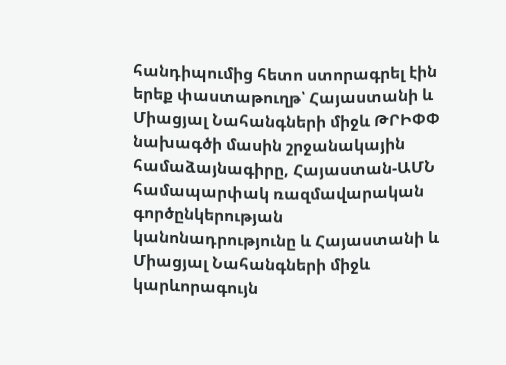հանդիպումից հետո ստորագրել էին երեք փաստաթուղթ՝ Հայաստանի և Միացյալ Նահանգների միջև ԹՐԻՓՓ նախագծի մասին շրջանակային համաձայնագիրը, Հայաստան-ԱՄՆ համապարփակ ռազմավարական գործընկերության կանոնադրությունը և Հայաստանի և Միացյալ Նահանգների միջև կարևորագույն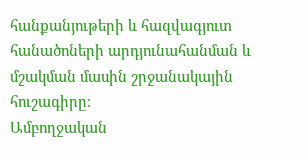հանքանյութերի և հազվագյուտ հանածոների արդյունահանման և մշակման մասին շրջանակային հուշագիրը։
Ամբողջական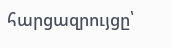հարցազրույցը՝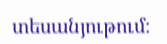տեսանյութում։